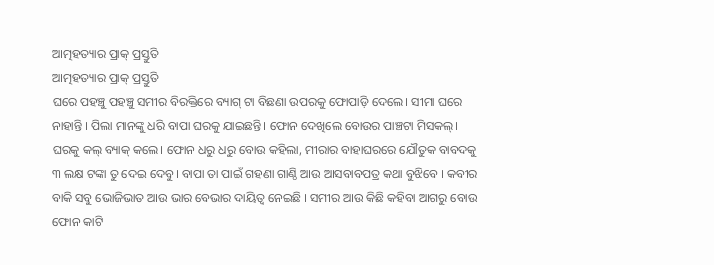ଆତ୍ମହତ୍ୟାର ପ୍ରାକ୍ ପ୍ରସ୍ତୁତି
ଆତ୍ମହତ୍ୟାର ପ୍ରାକ୍ ପ୍ରସ୍ତୁତି
ଘରେ ପହଞ୍ଚୁ ପହଞ୍ଚୁ ସମୀର ବିରକ୍ତିରେ ବ୍ୟାଗ୍ ଟା ବିଛଣା ଉପରକୁ ଫୋପାଡ଼ି ଦେଲେ। ସୀମା ଘରେ ନାହାନ୍ତି । ପିଲା ମାନଙ୍କୁ ଧରି ବାପା ଘରକୁ ଯାଇଛନ୍ତି। ଫୋନ ଦେଖିଲେ ବୋଉର ପାଞ୍ଚଟା ମିସକଲ୍। ଘରକୁ କଲ୍ ବ୍ୟାକ୍ କଲେ। ଫୋନ ଧରୁ ଧରୁ ବୋଉ କହିଲା, ମୀରାର ବାହାଘରରେ ଯୌତୁକ ବାବଦକୁ ୩ ଲକ୍ଷ ଟଙ୍କା ତୁ ଦେଇ ଦେବୁ। ବାପା ତା ପାଇଁ ଗହଣା ଗାଣ୍ଠି ଆଉ ଆସବାବପତ୍ର କଥା ବୁଝିବେ । କବୀର ବାକି ସବୁ ଭୋଜିଭାତ ଆଉ ଭାର ବେଭାର ଦାୟିତ୍ଵ ନେଇଛି । ସମୀର ଆଉ କିଛି କହିବା ଆଗରୁ ବୋଉ ଫୋନ କାଟି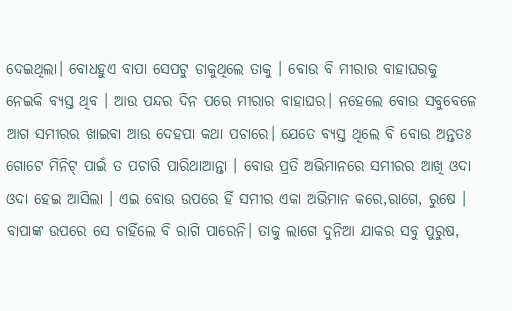ଦେଇଥିଲା। ବୋଧହୁଏ ବାପା ସେପଟୁ ଡାକୁଥିଲେ ତାକୁ । ବୋଉ ବି ମୀରାର ବାହାଘରକୁ ନେଇକି ବ୍ୟସ୍ତ ଥିବ । ଆଉ ପନ୍ଦର ଦିନ ପରେ ମୀରାର ବାହାଘର। ନହେଲେ ବୋଉ ସବୁବେଳେ ଆଗ ସମୀରର ଖାଇବା ଆଉ ଦେହପା କଥା ପଚାରେ। ଯେତେ ବ୍ୟସ୍ତ ଥିଲେ ବି ବୋଉ ଅନ୍ତତଃ ଗୋଟେ ମିନିଟ୍ ପାଇଁ ତ ପଚାରି ପାରିଥାଆନ୍ତା । ବୋଉ ପ୍ରତି ଅଭିମାନରେ ସମୀରର ଆଖି ଓଦା ଓଦା ହେଇ ଆସିଲା । ଏଇ ବୋଉ ଉପରେ ହିଁ ସମୀର ଏକା ଅଭିମାନ କରେ,ରାଗେ, ରୁଷେ । ବାପାଙ୍କ ଉପରେ ସେ ଚାହିଁଲେ ବି ରାଗି ପାରେନି। ତାକୁ ଲାଗେ ଦୁନିଆ ଯାକର ସବୁ ପୁରୁଷ,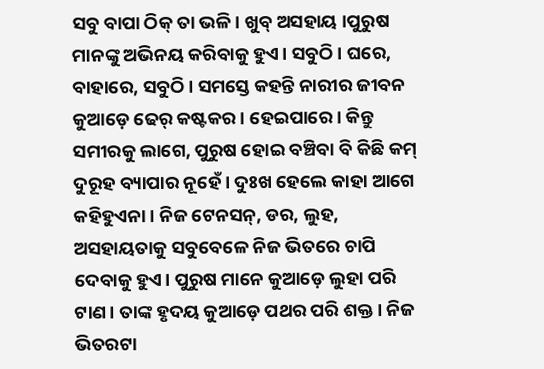ସବୁ ବାପା ଠିକ୍ ତା ଭଳି। ଖୁବ୍ ଅସହାୟ ।ପୁରୁଷ ମାନଙ୍କୁ ଅଭିନୟ କରିବାକୁ ହୁଏ। ସବୁଠି। ଘରେ, ବାହାରେ, ସବୁଠି। ସମସ୍ତେ କହନ୍ତି ନାରୀର ଜୀବନ କୁଆଡ଼େ ଢେର୍ କଷ୍ଟକର। ହେଇପାରେ। କିନ୍ତୁ ସମୀରକୁ ଲାଗେ, ପୁରୁଷ ହୋଇ ବଞ୍ଚିବା ବି କିଛି କମ୍ ଦୁରୂହ ବ୍ୟାପାର ନୂହେଁ। ଦୁଃଖ ହେଲେ କାହା ଆଗେ କହିହୁଏନା। ନିଜ ଟେନସନ୍, ଡର, ଲୁହ, ଅସହାୟତାକୁ ସବୁବେଳେ ନିଜ ଭିତରେ ଚାପି ଦେବାକୁ ହୁଏ। ପୁରୁଷ ମାନେ କୁଆଡ଼େ ଲୁହା ପରି ଟାଣ। ତାଙ୍କ ହୃଦୟ କୁଆଡ଼େ ପଥର ପରି ଶକ୍ତ। ନିଜ ଭିତରଟା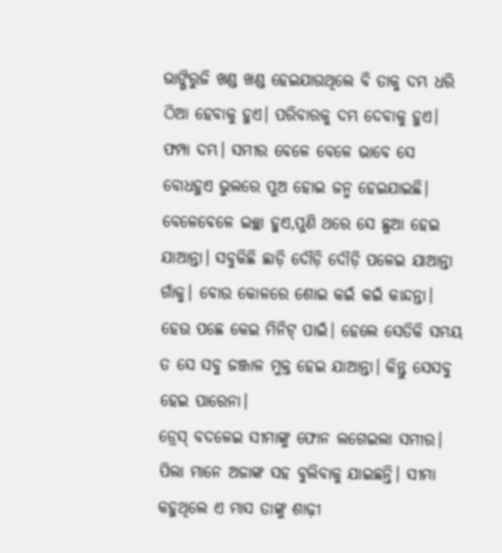ଭାଙ୍ଗିରୁଜି ଖଣ୍ଡ ଖଣ୍ଡ ହେଇଯାଉଥିଲେ ବି ତାକୁ ଦମ୍ଭ ଧରି ଠିଆ ହେବାକୁ ହୁଏ। ପରିବାରକୁ ଦମ୍ଭ ଦେବାକୁ ହୁଏ। ଫମ୍ପା ଦମ୍ଭ। ସମୀର ବେଳେ ବେଳେ ଭାବେ ସେ ବୋଧହୁଏ ଭୁଲରେ ପୁଅ ହୋଇ ଜନ୍ମ ହେଇଯାଇଛି। ବେଳେବେଳେ ଇଚ୍ଛା ହୁଏ,ପୁଣି ଥରେ ସେ ଛୁଆ ହେଇ ଯାଆନ୍ତା। ସବୁକିଛି ଛାଡ଼ି ଦୌଡ଼ି ଦୌଡ଼ି ପଳେଇ ଯାଆନ୍ତା ଗାଁକୁ। ବୋଉ କୋଳରେ ଶୋଇ କଇଁ କଇଁ କାନ୍ଦନ୍ତା। ହେଉ ପଛେ କେଇ ମିନିଟ୍ ପାଇଁ। ହେଲେ ସେତିକି ସମୟ ତ ସେ ସବୁ ଜଞ୍ଜାଳ ମୁକ୍ତ ହେଇ ଯାଆନ୍ତା। କିନ୍ତୁ ସେସବୁ ହେଇ ପାରେନା।
ଡ୍ରେସ୍ ବଦଳେଇ ସୀମାଙ୍କୁ ଫୋନ ଲଗେଇଲା ସମୀର। ପିଲା ମାନେ ଅଜାଙ୍କ ସହ ବୁଲିବାକୁ ଯାଇଛନ୍ତି। ସୀମା କହୁଥିଲେ ଏ ମାସ ତାଙ୍କୁ ଶାଢ଼ୀ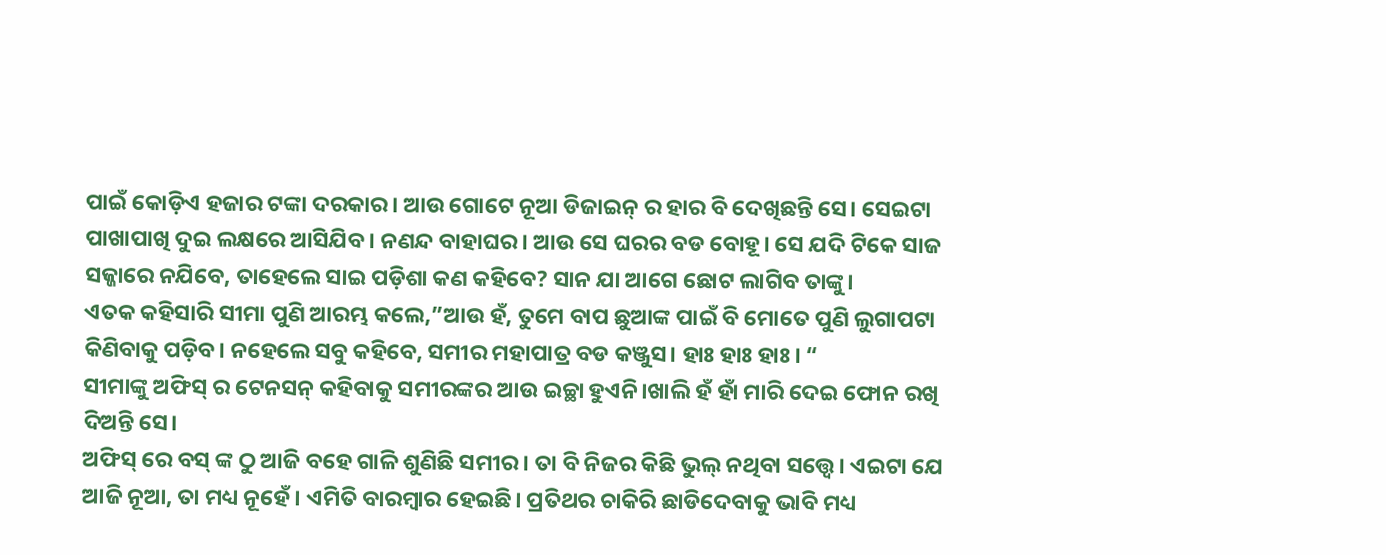ପାଇଁ କୋଡ଼ିଏ ହଜାର ଟଙ୍କା ଦରକାର। ଆଉ ଗୋଟେ ନୂଆ ଡିଜାଇନ୍ ର ହାର ବି ଦେଖିଛନ୍ତି ସେ। ସେଇଟା ପାଖାପାଖି ଦୁଇ ଲକ୍ଷରେ ଆସିଯିବ। ନଣନ୍ଦ ବାହାଘର। ଆଉ ସେ ଘରର ବଡ ବୋହୂ। ସେ ଯଦି ଟିକେ ସାଜ ସଜ୍ଜାରେ ନଯିବେ, ତାହେଲେ ସାଇ ପଡ଼ିଶା କଣ କହିବେ? ସାନ ଯା ଆଗେ ଛୋଟ ଲାଗିବ ତାଙ୍କୁ।
ଏତକ କହିସାରି ସୀମା ପୁଣି ଆରମ୍ଭ କଲେ,”ଆଉ ହଁ, ତୁମେ ବାପ ଛୁଆଙ୍କ ପାଇଁ ବି ମୋତେ ପୁଣି ଲୁଗାପଟା କିଣିବାକୁ ପଡ଼ିବ। ନହେଲେ ସବୁ କହିବେ, ସମୀର ମହାପାତ୍ର ବଡ କଞ୍ଜୁସ। ହାଃ ହାଃ ହାଃ। “
ସୀମାଙ୍କୁ ଅଫିସ୍ ର ଟେନସନ୍ କହିବାକୁ ସମୀରଙ୍କର ଆଉ ଇଚ୍ଛା ହୁଏନି।ଖାଲି ହଁ ହାଁ ମାରି ଦେଇ ଫୋନ ରଖି ଦିଅନ୍ତି ସେ।
ଅଫିସ୍ ରେ ବସ୍ ଙ୍କ ଠୁ ଆଜି ବହେ ଗାଳି ଶୁଣିଛି ସମୀର। ତା ବି ନିଜର କିଛି ଭୁଲ୍ ନଥିବା ସତ୍ତ୍ୱେ। ଏଇଟା ଯେ ଆଜି ନୂଆ, ତା ମଧ୍ୟ ନୂହେଁ। ଏମିତି ବାରମ୍ବାର ହେଇଛି। ପ୍ରତିଥର ଚାକିରି ଛାଡିଦେବାକୁ ଭାବି ମଧ୍ୟ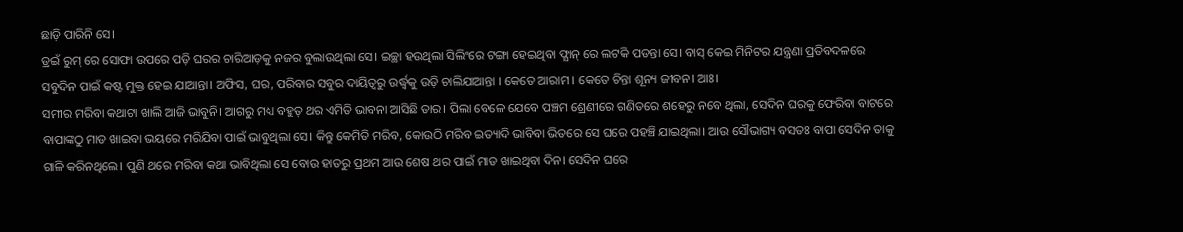ଛାଡ଼ି ପାରିନି ସେ।
ଡ୍ରଇଁ ରୁମ୍ ରେ ସୋଫା ଉପରେ ପଡ଼ି ଘରର ଚାରିଆଡ଼କୁ ନଜର ବୁଲାଉଥିଲା ସେ। ଇଚ୍ଛା ହଉଥିଲା ସିଲିଂରେ ଟଙ୍ଗା ହେଇଥିବା ଫ୍ଯାନ୍ ରେ ଲଟକି ପଡନ୍ତା ସେ। ବାସ୍ କେଇ ମିନିଟର ଯନ୍ତ୍ରଣା ପ୍ରତିବଦଳରେ ସବୁଦିନ ପାଇଁ କଷ୍ଟ ମୁକ୍ତ ହେଇ ଯାଆନ୍ତା। ଅଫିସ, ଘର, ପରିବାର ସବୁର ଦାୟିତ୍ବରୁ ଉର୍ଦ୍ଧ୍ୱକୁ ଉଡ଼ି ଚାଲିଯାଆନ୍ତା । କେତେ ଆରାମ । କେତେ ଚିନ୍ତା ଶୂନ୍ୟ ଜୀବନ। ଆଃ।
ସମୀର ମରିବା କଥାଟା ଖାଲି ଆଜି ଭାବୁନି। ଆଗରୁ ମଧ୍ୟ ବହୁତ୍ ଥର ଏମିତି ଭାବନା ଆସିଛି ତାର। ପିଲା ବେଳେ ଯେବେ ପଞ୍ଚମ ଶ୍ରେଣୀରେ ଗଣିତରେ ଶହେରୁ ନବେ ଥିଲା, ସେଦିନ ଘରକୁ ଫେରିବା ବାଟରେ ବାପାଙ୍କଠୁ ମାଡ ଖାଇବା ଭୟରେ ମରିଯିବା ପାଇଁ ଭାବୁଥିଲା ସେ। କିନ୍ତୁ କେମିତି ମରିବ, କୋଉଠି ମରିବ ଇତ୍ୟାଦି ଭାବିବା ଭିତରେ ସେ ଘରେ ପହଞ୍ଚି ଯାଇଥିଲା। ଆଉ ସୌଭାଗ୍ୟ ବସତଃ ବାପା ସେଦିନ ତାକୁ ଗାଳି କରିନଥିଲେ। ପୁଣି ଥରେ ମରିବା କଥା ଭାବିଥିଲା ସେ ବୋଉ ହାତରୁ ପ୍ରଥମ ଆଉ ଶେଷ ଥର ପାଇଁ ମାଡ ଖାଇଥିବା ଦିନ। ସେଦିନ ଘରେ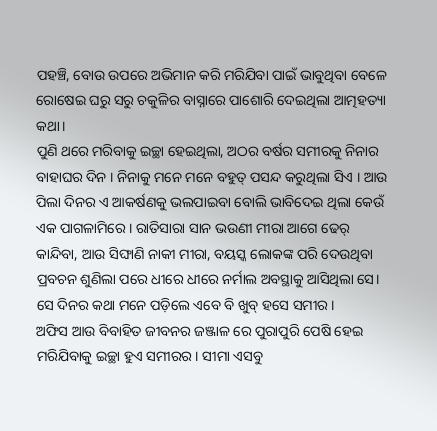ପହଞ୍ଚି, ବୋଉ ଉପରେ ଅଭିମାନ କରି ମରିଯିବା ପାଇଁ ଭାବୁଥିବା ବେଳେ ରୋଷେଇ ଘରୁ ସରୁ ଚକୁଳିର ବାସ୍ନାରେ ପାଶୋରି ଦେଇଥିଲା ଆତ୍ମହତ୍ୟା କଥା।
ପୁଣି ଥରେ ମରିବାକୁ ଇଚ୍ଛା ହେଇଥିଲା, ଅଠର ବର୍ଷର ସମୀରକୁ ନିନାର ବାହାଘର ଦିନ । ନିନାକୁ ମନେ ମନେ ବହୁତ୍ ପସନ୍ଦ କରୁଥିଲା ସିଏ । ଆଉ ପିଲା ଦିନର ଏ ଆକର୍ଷଣକୁ ଭଲପାଇବା ବୋଲି ଭାବିଦେଇ ଥିଲା କେଉଁ ଏକ ପାଗଳାମିରେ । ରାତିସାରା ସାନ ଭଉଣୀ ମୀରା ଆଗେ ଢେର୍ କାନ୍ଦିବା, ଆଉ ସିଙ୍ଘାଣି ନାକୀ ମୀରା, ବୟସ୍କ ଲୋକଙ୍କ ପରି ଦେଉଥିବା ପ୍ରବଚନ ଶୁଣିଲା ପରେ ଧୀରେ ଧୀରେ ନର୍ମାଲ ଅବସ୍ଥାକୁ ଆସିଥିଲା ସେ। ସେ ଦିନର କଥା ମନେ ପଡ଼ିଲେ ଏବେ ବି ଖୁବ୍ ହସେ ସମୀର।
ଅଫିସ ଆଉ ବିବାହିତ ଜୀବନର ଜଞ୍ଜାଳ ରେ ପୁରାପୁରି ପେଷି ହେଇ ମରିଯିବାକୁ ଇଚ୍ଛା ହୁଏ ସମୀରର। ସୀମା ଏସବୁ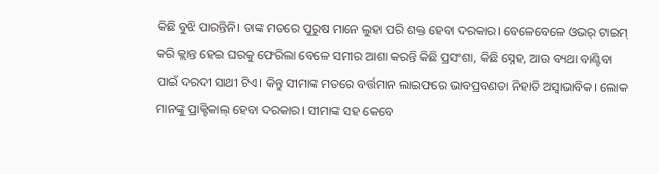କିଛି ବୁଝି ପାରନ୍ତିନି। ତାଙ୍କ ମତରେ ପୁରୁଷ ମାନେ ଲୁହା ପରି ଶକ୍ତ ହେବା ଦରକାର। ବେଳେବେଳେ ଓଭର୍ ଟାଇମ୍ କରି କ୍ଲାନ୍ତ ହେଇ ଘରକୁ ଫେରିଲା ବେଳେ ସମୀର ଆଶା କରନ୍ତି କିଛି ପ୍ରସଂଶା, କିଛି ସ୍ନେହ, ଆଉ ବ୍ୟଥା ବାଣ୍ଟିବା ପାଇଁ ଦରଦୀ ସାଥୀ ଟିଏ। କିନ୍ତୁ ସୀମାଙ୍କ ମତରେ ବର୍ତ୍ତମାନ ଲାଇଫରେ ଭାବପ୍ରବଣତା ନିହାତି ଅସ୍ୱାଭାବିକ। ଲୋକ ମାନଙ୍କୁ ପ୍ରାକ୍ଟିକାଲ୍ ହେବା ଦରକାର। ସୀମାଙ୍କ ସହ କେବେ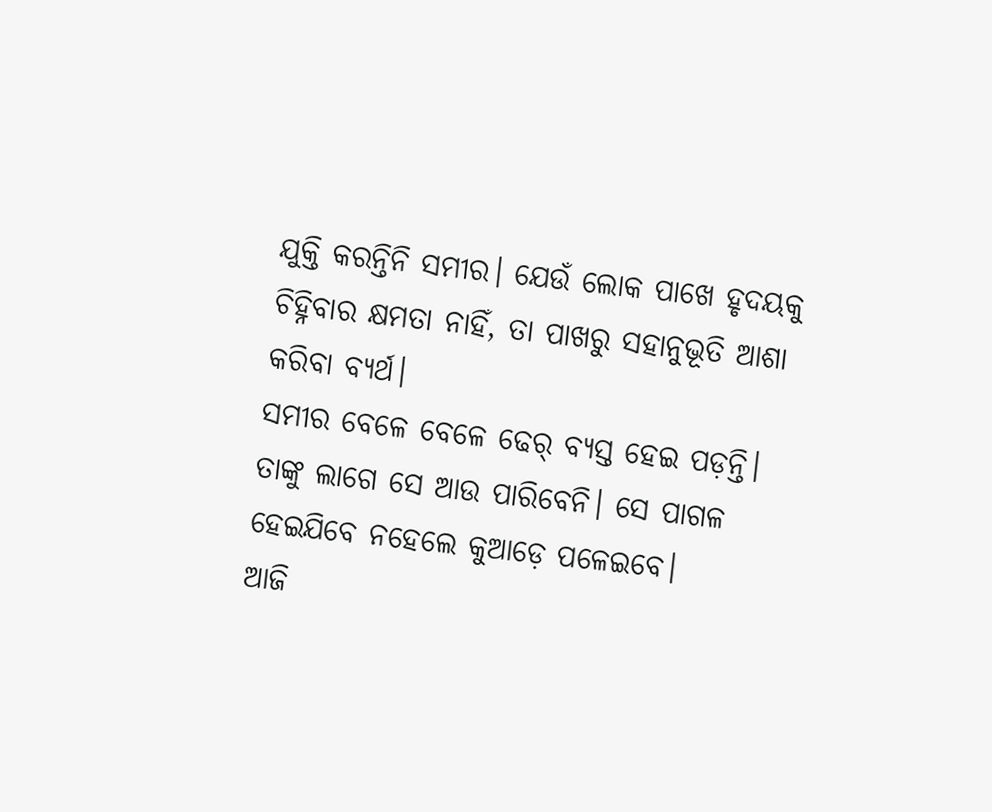ଯୁକ୍ତି କରନ୍ତିନି ସମୀର। ଯେଉଁ ଲୋକ ପାଖେ ହୃଦୟକୁ ଚିହ୍ନିବାର କ୍ଷମତା ନାହିଁ, ତା ପାଖରୁ ସହାନୁଭୂତି ଆଶା କରିବା ବ୍ୟର୍ଥ।
ସମୀର ବେଳେ ବେଳେ ଢେର୍ ବ୍ୟସ୍ତ ହେଇ ପଡ଼ନ୍ତି। ତାଙ୍କୁ ଲାଗେ ସେ ଆଉ ପାରିବେନି। ସେ ପାଗଳ ହେଇଯିବେ ନହେଲେ କୁଆଡ଼େ ପଳେଇବେ।
ଆଜି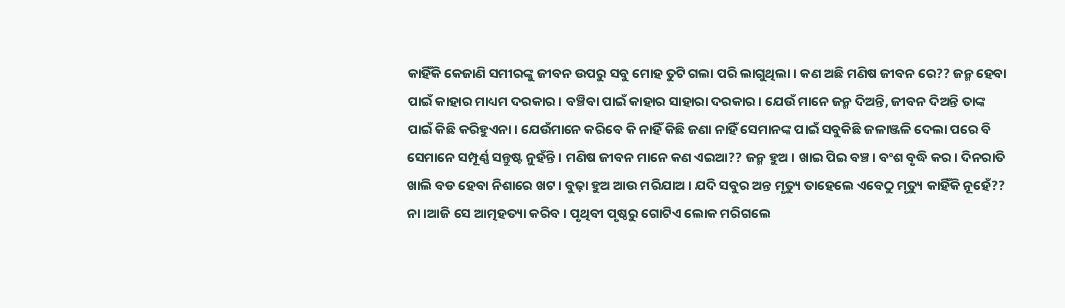କାହିଁକି କେଜାଣି ସମୀରଙ୍କୁ ଜୀବନ ଉପରୁ ସବୁ ମୋହ ତୁଟି ଗଲା ପରି ଲାଗୁଥିଲା। କଣ ଅଛି ମଣିଷ ଜୀବନ ରେ?? ଜନ୍ମ ହେବା ପାଇଁ କାହାର ମାଧ୍ୟମ ଦରକାର। ବଞ୍ଚିବା ପାଇଁ କାହାର ସାହାରା ଦରକାର। ଯେଉଁ ମାନେ ଜନ୍ମ ଦିଅନ୍ତି, ଜୀବନ ଦିଅନ୍ତି ତାଙ୍କ ପାଇଁ କିଛି କରିହୁଏନା। ଯେଉଁମାନେ କରିବେ କି ନାହିଁ କିଛି ଜଣା ନାହିଁ ସେମାନଙ୍କ ପାଇଁ ସବୁକିଛି ଜଳାଞ୍ଜଳି ଦେଲା ପରେ ବି ସେମାନେ ସମ୍ପୂର୍ଣ୍ଣ ସନ୍ତୁଷ୍ଟ ନୁହଁନ୍ତି । ମଣିଷ ଜୀବନ ମାନେ କଣ ଏଇଆ?? ଜନ୍ମ ହୁଅ। ଖାଇ ପିଇ ବଞ୍ଚ। ବଂଶ ବୃଦ୍ଧି କର। ଦିନରାତି ଖାଲି ବଡ ହେବା ନିଶାରେ ଖଟ। ବୁଢ଼ା ହୁଅ ଆଉ ମରିଯାଅ। ଯଦି ସବୁର ଅନ୍ତ ମୃତ୍ୟୁ ତାହେଲେ ଏବେଠୁ ମୃତ୍ୟୁ କାହିଁକି ନୂହେଁ??
ନା ।ଆଜି ସେ ଆତ୍ମହତ୍ୟା କରିବ। ପୃଥିବୀ ପୃଷ୍ଠରୁ ଗୋଟିଏ ଲୋକ ମରିଗଲେ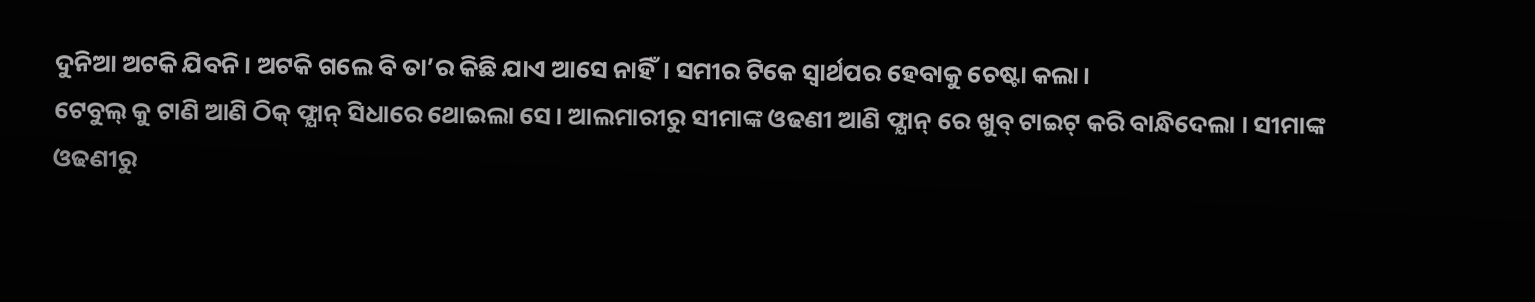ଦୁନିଆ ଅଟକି ଯିବନି। ଅଟକି ଗଲେ ବି ତା’ର କିଛି ଯାଏ ଆସେ ନାହିଁ। ସମୀର ଟିକେ ସ୍ୱାର୍ଥପର ହେବାକୁ ଚେଷ୍ଟା କଲା।
ଟେବୁଲ୍ କୁ ଟାଣି ଆଣି ଠିକ୍ ଫ୍ଯାନ୍ ସିଧାରେ ଥୋଇଲା ସେ। ଆଲମାରୀରୁ ସୀମାଙ୍କ ଓଢଣୀ ଆଣି ଫ୍ଯାନ୍ ରେ ଖୁବ୍ ଟାଇଟ୍ କରି ବାନ୍ଧିଦେଲା । ସୀମାଙ୍କ ଓଢଣୀରୁ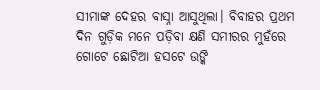ସୀମାଙ୍କ ଦେହର ବାସ୍ନା ଆସୁଥିଲା। ବିବାହର ପ୍ରଥମ ଦିନ ଗୁଡ଼ିକ ମନେ ପଡ଼ିବା କ୍ଷଣି ସମୀରର ମୁହଁରେ ଗୋଟେ ଛୋଟିଆ ହସଟେ ଉଙ୍କି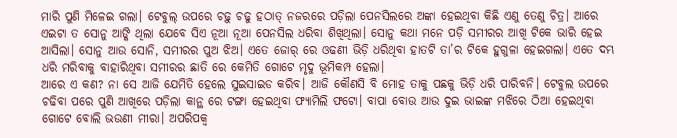ମାରି ପୁଣି ମିଳେଇ ଗଲା। ଟେବୁଲ୍ ଉପରେ ଚଢ଼ୁ ଚଢୁ ହଠାତ୍ ନଜରରେ ପଡ଼ିଲା ପେନସିଲରେ ଅଙ୍କା ହେଇଥିବା କିଛି ଏଣୁ ତେଣୁ ଚିତ୍ର। ଆରେ ଏଇଟା ତ ସୋନୁ ଆଙ୍କି ଥିଲା ଯେବେ ସିଏ ନୂଆ ନୂଆ ପେନସିଲ ଧରିବା ଶିଖିଥିଲା। ସୋନୁ କଥା ମନେ ପଡ଼ି ସମୀରର ଆଖି ଟିକେ ଭାରି ହେଇ ଆସିଲା। ସୋନୁ ଆଉ ସୋନି, ସମୀରର ପୁଅ ଝିଅ। ଏତେ ଜୋର୍ ରେ ଓଢଣୀ ଭିଡ଼ି ଧରିଥିବା ହାତଟି ତା’ର ଟିକେ ହୁଗୁଳା ହେଇଗଲା। ଏତେ ଦମ୍ଭ ଧରି ମରିବାକୁ ବାହାରିଥିବା ସମୀରର ଛାତି ରେ କେମିତି ଗୋଟେ ମୃଦୁ ଭୂମିକମ୍ପ ହେଲା।
ଆରେ ଏ କଣ? ନା ସେ ଆଜି ଯେମିତି ହେଲେ ସୁଇସାଇଡ କରିବ। ଆଜି କୌଣସି ବି ମୋହ ତାକୁ ପଛକୁ ଭିଡ଼ି ଧରି ପାରିବନି। ଟେବୁଲ ଉପରେ ଚଢିବା ପରେ ପୁଣି ଆଖିରେ ପଡ଼ିଲା କାନ୍ଥ ରେ ଟଙ୍ଗା ହେଇଥିବା ଫ୍ୟାମିଲି ଫଟୋ। ବାପା ବୋଉ ଆଉ ଦୁଇ ଭାଇଙ୍କ ମଝିରେ ଠିଆ ହେଇଥିବା ଗୋଟେ ବୋଲି ଭଉଣୀ ମୀରା। ଅପରିପକ୍ୱ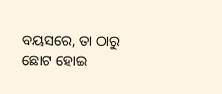ବୟସରେ, ତା ଠାରୁ ଛୋଟ ହୋଇ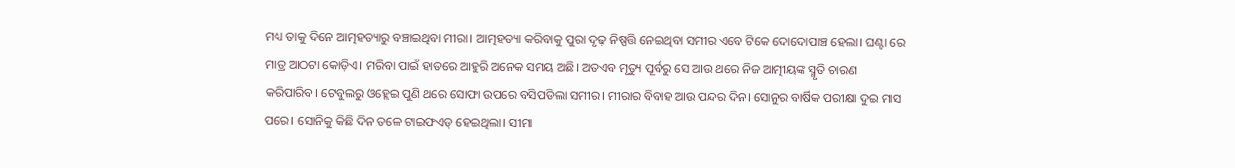ମଧ୍ୟ ତାକୁ ଦିନେ ଆତ୍ମହତ୍ୟାରୁ ବଞ୍ଚାଇଥିବା ମୀରା। ଆତ୍ମହତ୍ୟା କରିବାକୁ ପୁରା ଦୃଢ଼ ନିଷ୍ପତ୍ତି ନେଇଥିବା ସମୀର ଏବେ ଟିକେ ଦୋଦୋପାଞ୍ଚ ହେଲା। ଘଣ୍ଟା ରେ ମାତ୍ର ଆଠଟା କୋଡ଼ିଏ। ମରିବା ପାଇଁ ହାତରେ ଆହୁରି ଅନେକ ସମୟ ଅଛି। ଅତଏବ ମୃତ୍ୟୁ ପୂର୍ବରୁ ସେ ଆଉ ଥରେ ନିଜ ଆତ୍ମୀୟଙ୍କ ସ୍ମୃତି ଚାରଣ କରିପାରିବ। ଟେବୁଲରୁ ଓହ୍ଲେଇ ପୁଣି ଥରେ ସୋଫା ଉପରେ ବସିପଡିଲା ସମୀର। ମୀରାର ବିବାହ ଆଉ ପନ୍ଦର ଦିନ। ସୋନୁର ବାର୍ଷିକ ପରୀକ୍ଷା ଦୁଇ ମାସ ପରେ। ସୋନିକୁ କିଛି ଦିନ ତଳେ ଟାଇଫଏଡ୍ ହେଇଥିଲା। ସୀମା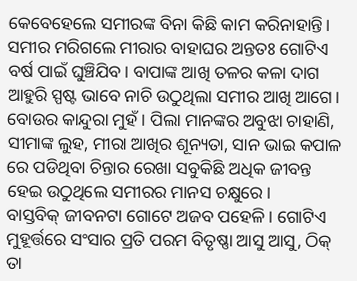କେବେହେଲେ ସମୀରଙ୍କ ବିନା କିଛି କାମ କରିନାହାନ୍ତି। ସମୀର ମରିଗଲେ ମୀରାର ବାହାଘର ଅନ୍ତତଃ ଗୋଟିଏ ବର୍ଷ ପାଇଁ ଘୁଞ୍ଚିଯିବ। ବାପାଙ୍କ ଆଖି ତଳର କଳା ଦାଗ ଆହୁରି ସ୍ପଷ୍ଟ ଭାବେ ନାଚି ଉଠୁଥିଲା ସମୀର ଆଖି ଆଗେ। ବୋଉର କାନ୍ଦୁରା ମୁହଁ। ପିଲା ମାନଙ୍କର ଅବୁଝା ଚାହାଣି, ସୀମାଙ୍କ ଲୁହ, ମୀରା ଆଖିର ଶୂନ୍ୟତା, ସାନ ଭାଇ କପାଳ ରେ ପଡିଥିବା ଚିନ୍ତାର ରେଖା ସବୁକିଛି ଅଧିକ ଜୀବନ୍ତ ହେଇ ଉଠୁଥିଲେ ସମୀରର ମାନସ ଚକ୍ଷୁରେ।
ବାସ୍ତବିକ୍ ଜୀବନଟା ଗୋଟେ ଅଜବ ପହେଳି। ଗୋଟିଏ ମୁହୂର୍ତ୍ତରେ ସଂସାର ପ୍ରତି ପରମ ବିତୃଷ୍ଣା ଆସୁ ଆସୁ, ଠିକ୍ ତା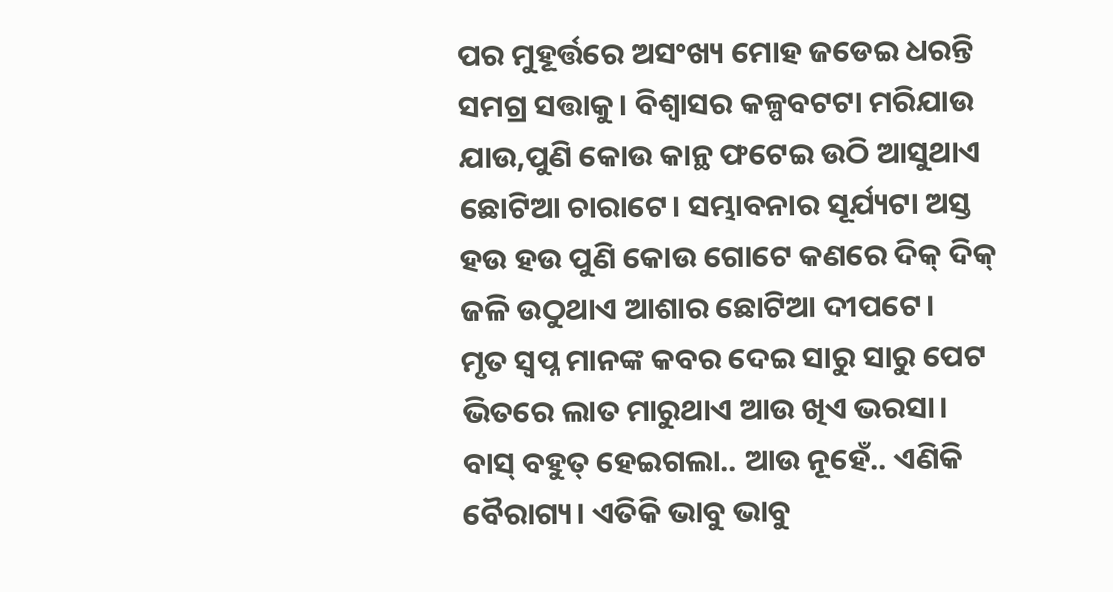ପର ମୁହୂର୍ତ୍ତରେ ଅସଂଖ୍ୟ ମୋହ ଜଡେଇ ଧରନ୍ତି ସମଗ୍ର ସତ୍ତାକୁ। ବିଶ୍ବାସର କଳ୍ପବଟଟା ମରିଯାଉ ଯାଉ,ପୁଣି କୋଉ କାନ୍ଥ ଫଟେଇ ଉଠି ଆସୁଥାଏ ଛୋଟିଆ ଚାରାଟେ। ସମ୍ଭାବନାର ସୂର୍ଯ୍ୟଟା ଅସ୍ତ ହଉ ହଉ ପୁଣି କୋଉ ଗୋଟେ କଣରେ ଦିକ୍ ଦିକ୍ ଜଳି ଉଠୁଥାଏ ଆଶାର ଛୋଟିଆ ଦୀପଟେ।
ମୃତ ସ୍ଵପ୍ନ ମାନଙ୍କ କବର ଦେଇ ସାରୁ ସାରୁ ପେଟ ଭିତରେ ଲାତ ମାରୁଥାଏ ଆଉ ଖିଏ ଭରସା। ବାସ୍ ବହୁତ୍ ହେଇଗଲା.. ଆଉ ନୂହେଁ.. ଏଣିକି ବୈରାଗ୍ୟ। ଏତିକି ଭାବୁ ଭାବୁ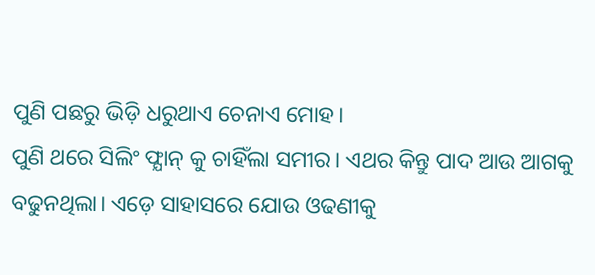ପୁଣି ପଛରୁ ଭିଡ଼ି ଧରୁଥାଏ ଚେନାଏ ମୋହ।
ପୁଣି ଥରେ ସିଲିଂ ଫ୍ଯାନ୍ କୁ ଚାହିଁଲା ସମୀର। ଏଥର କିନ୍ତୁ ପାଦ ଆଉ ଆଗକୁ ବଢୁନଥିଲା। ଏଡ଼େ ସାହାସରେ ଯୋଉ ଓଢଣୀକୁ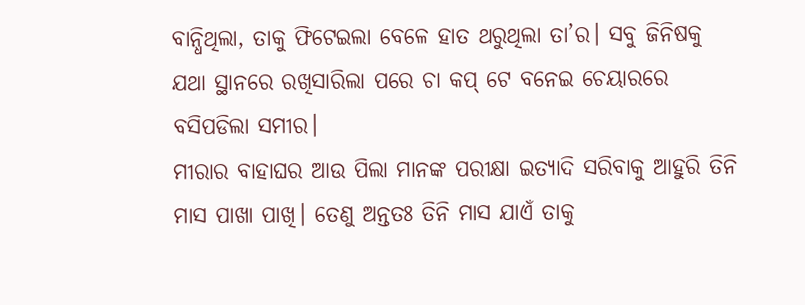ବାନ୍ଧିଥିଲା, ତାକୁ ଫିଟେଇଲା ବେଳେ ହାତ ଥରୁଥିଲା ତା’ର। ସବୁ ଜିନିଷକୁ ଯଥା ସ୍ଥାନରେ ରଖିସାରିଲା ପରେ ଚା କପ୍ ଟେ ବନେଇ ଚେୟାରରେ ବସିପଡିଲା ସମୀର।
ମୀରାର ବାହାଘର ଆଉ ପିଲା ମାନଙ୍କ ପରୀକ୍ଷା ଇତ୍ୟାଦି ସରିବାକୁ ଆହୁରି ତିନି ମାସ ପାଖା ପାଖି। ତେଣୁ ଅନ୍ତତଃ ତିନି ମାସ ଯାଏଁ ତାକୁ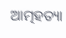ଆତ୍ମହତ୍ୟା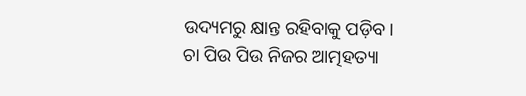ଉଦ୍ୟମରୁ କ୍ଷାନ୍ତ ରହିବାକୁ ପଡ଼ିବ।
ଚା ପିଉ ପିଉ ନିଜର ଆତ୍ମହତ୍ୟା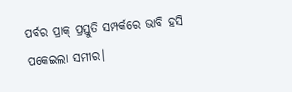ପର୍ବର ପ୍ରାକ୍ ପ୍ରସ୍ତୁତି ସମ୍ପର୍କରେ ଭାବି ହସି ପକେଇଲା ସମୀର।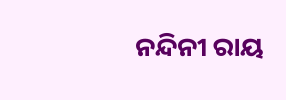ନନ୍ଦିନୀ ରାୟ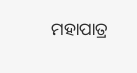ମହାପାତ୍ର